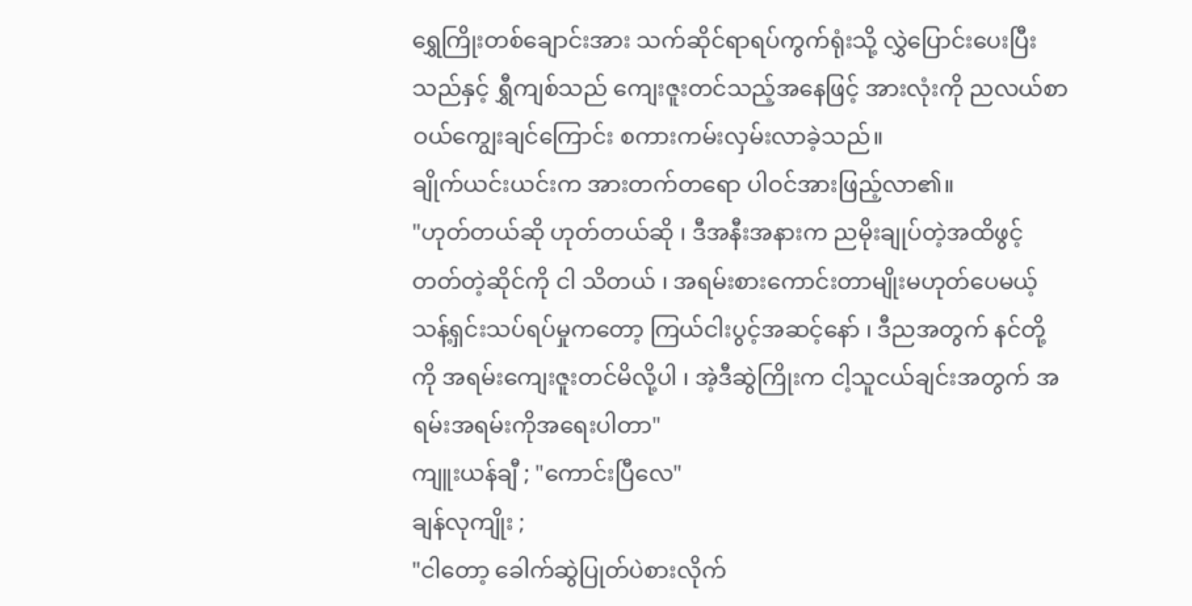ရွှေကြိုးတစ်ချောင်းအား သက်ဆိုင်ရာရပ်ကွက်ရုံးသို့ လွှဲပြောင်းပေးပြီးသည်နှင့် ရွှီကျစ်သည် ကျေးဇူးတင်သည့်အနေဖြင့် အားလုံးကို ညလယ်စာဝယ်ကျွေးချင်ကြောင်း စကားကမ်းလှမ်းလာခဲ့သည်။
ချိုက်ယင်းယင်းက အားတက်တရော ပါဝင်အားဖြည့်လာ၏။
"ဟုတ်တယ်ဆို ဟုတ်တယ်ဆို ၊ ဒီအနီးအနားက ညမိုးချုပ်တဲ့အထိဖွင့်တတ်တဲ့ဆိုင်ကို ငါ သိတယ် ၊ အရမ်းစားကောင်းတာမျိုးမဟုတ်ပေမယ့် သန့်ရှင်းသပ်ရပ်မှုကတော့ ကြယ်ငါးပွင့်အဆင့်နော် ၊ ဒီညအတွက် နင်တို့ကို အရမ်းကျေးဇူးတင်မိလို့ပါ ၊ အဲ့ဒီဆွဲကြိုးက ငါ့သူငယ်ချင်းအတွက် အရမ်းအရမ်းကိုအရေးပါတာ"
ကျူးယန်ချီ ; "ကောင်းပြီလေ"
ချန်လုကျိုး ;
"ငါတော့ ခေါက်ဆွဲပြုတ်ပဲစားလိုက်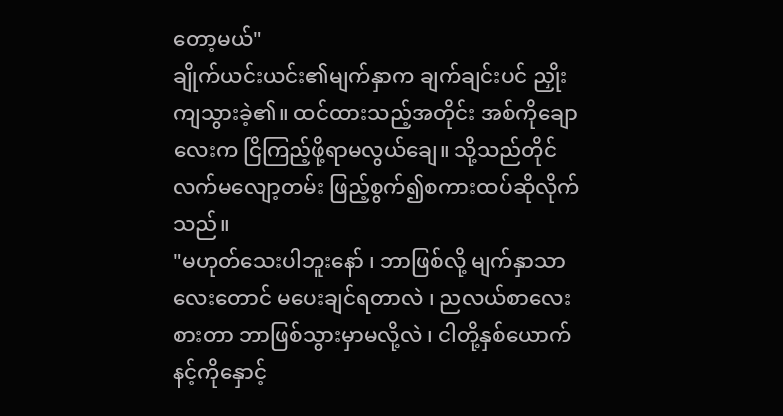တော့မယ်"
ချိုက်ယင်းယင်း၏မျက်နှာက ချက်ချင်းပင် ညှိုးကျသွားခဲ့၏။ ထင်ထားသည့်အတိုင်း အစ်ကိုချောလေးက ငြိကြည့်ဖို့ရာမလွယ်ချေ။ သို့သည်တိုင် လက်မလျော့တမ်း ဖြည့်စွက်၍စကားထပ်ဆိုလိုက်သည်။
"မဟုတ်သေးပါဘူးနော် ၊ ဘာဖြစ်လို့ မျက်နှာသာလေးတောင် မပေးချင်ရတာလဲ ၊ ညလယ်စာလေးစားတာ ဘာဖြစ်သွားမှာမလို့လဲ ၊ ငါတို့နှစ်ယောက် နင့်ကိုနှောင့်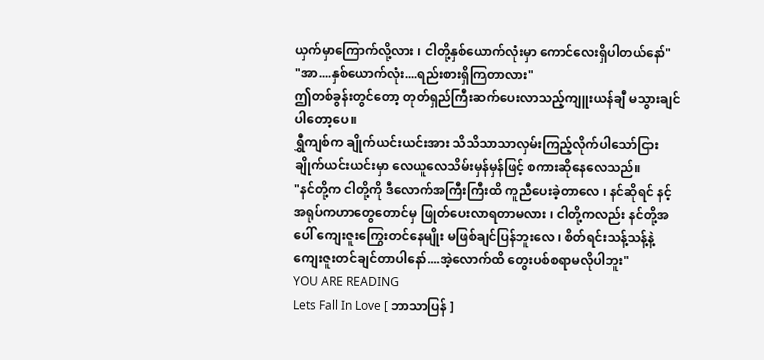ယှက်မှာကြောက်လို့လား ၊ ငါတို့နှစ်ယောက်လုံးမှာ ကောင်လေးရှိပါတယ်နော်"
"အာ....နှစ်ယောက်လုံး....ရည်းစားရှိကြတာလား"
ဤတစ်ခွန်းတွင်တော့ တုတ်ရှည်ကြီးဆက်ပေးလာသည့်ကျူးယန်ချီ မသွားချင်ပါတော့ပေ။
ရွှီကျစ်က ချိုက်ယင်းယင်းအား သိသိသာသာလှမ်းကြည့်လိုက်ပါသော်ငြား ချိုက်ယင်းယင်းမှာ လေယူလေသိမ်းမှန်မှန်ဖြင့် စကားဆိုနေလေသည်။
"နင်တို့က ငါတို့ကို ဒီလောက်အကြီးကြီးထိ ကူညီပေးခဲ့တာလေ ၊ နင်ဆိုရင် နင့်အရုပ်ကဟာတွေတောင်မှ ဖြုတ်ပေးလာရတာမလား ၊ ငါတို့ကလည်း နင်တို့အပေါ် ကျေးဇူးကြွေးတင်နေမျိုး မဖြစ်ချင်ပြန်ဘူးလေ ၊ စိတ်ရင်းသန့်သန့်နဲ့ ကျေးဇူးတင်ချင်တာပါနော်....အဲ့လောက်ထိ တွေးပစ်စရာမလိုပါဘူး"
YOU ARE READING
Lets Fall In Love [ ဘာသာပြန် ]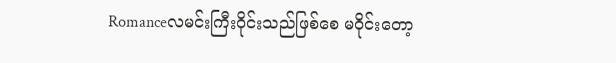Romanceလမင်းကြီးဝိုင်းသည်ဖြစ်စေ မဝိုင်းတော့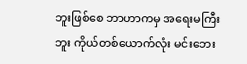ဘူးဖြစ်စေ ဘာဟာကမှ အရေးမကြီးဘူး ကိုယ်တစ်ယောက်လုံး မင်းဘေး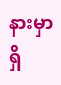နားမှာရှိ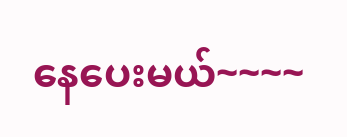နေပေးမယ်~~~~